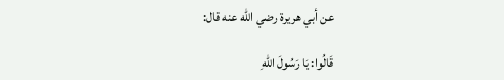عن أبي هريرة رضي الله عنه قال:

قَالُوا: يَا رَسُولَ اللهِ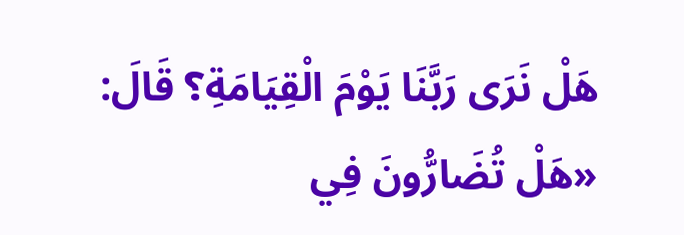هَلْ نَرَى رَبَّنَا يَوْمَ الْقِيَامَةِ؟ قَالَ: «هَلْ تُضَارُّونَ فِي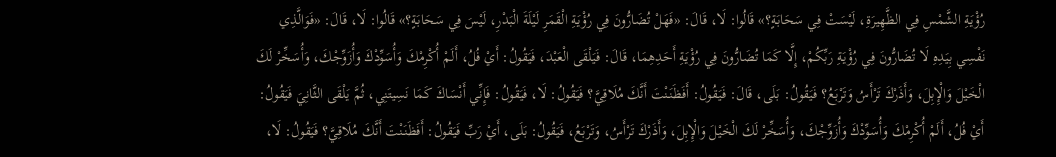رُؤْيَةِ الشَّمْسِ فِي الظَّهِيرَةِ، لَيْسَتْ فِي سَحَابَةٍ؟» قَالُوا: لَا، قَالَ: «فَهَلْ تُضَارُّونَ فِي رُؤْيَةِ الْقَمَرِ لَيْلَةَ الْبَدْرِ، لَيْسَ فِي سَحَابَةٍ؟» قَالُوا: لَا، قَالَ: «فَوَالَّذِي نَفْسِي بِيَدِهِ لَا تُضَارُّونَ فِي رُؤْيَةِ رَبِّكُمْ، إِلَّا كَمَا تُضَارُّونَ فِي رُؤْيَةِ أَحَدِهِمَا، قَالَ: فَيَلْقَى الْعَبْدَ، فَيَقُولُ: أَيْ فُلُ، أَلَمْ أُكْرِمْكَ وَأُسَوِّدْكَ وَأُزَوِّجْكَ، وَأُسَخِّرْ لَكَ الْخَيْلَ وَالْإِبِلَ، وَأَذَرْكَ تَرْأَسُ وَتَرْبَعُ؟ فَيَقُولُ: بَلَى، قَالَ: فَيَقُولُ: أَفَظَنَنْتَ أَنَّكَ مُلَاقِيَّ؟ فَيَقُولُ: لَا، فَيَقُولُ: فَإِنِّي أَنْسَاكَ كَمَا نَسِيتَنِي، ثُمَّ يَلْقَى الثَّانِيَ فَيَقُولُ: أَيْ فُلُ، أَلَمْ أُكْرِمْكَ وَأُسَوِّدْكَ وَأُزَوِّجْكَ، وَأُسَخِّرْ لَكَ الْخَيْلَ وَالْإِبِلَ، وَأَذَرْكَ تَرْأَسُ، وَتَرْبَعُ، فَيَقُولُ: بَلَى، أَيْ رَبِّ فَيَقُولُ: أَفَظَنَنْتَ أَنَّكَ مُلَاقِيَّ؟ فَيَقُولُ: لَا،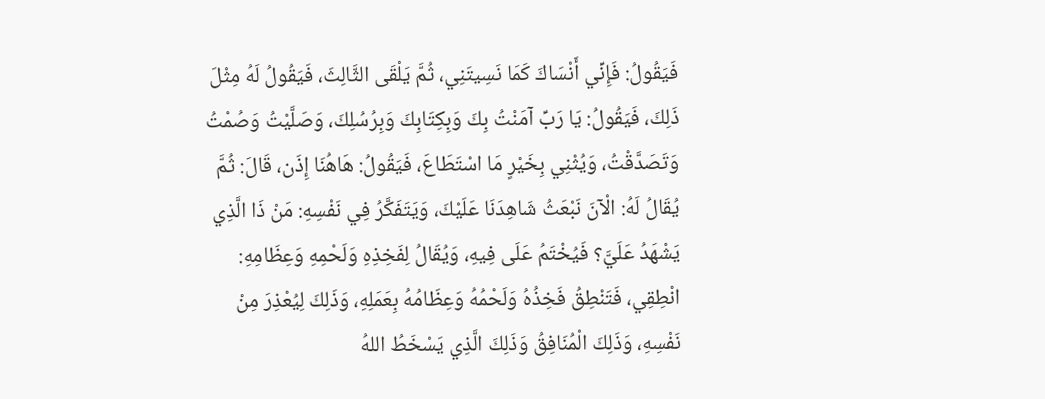فَيَقُولُ: فَإِنِّي أَنْسَاكَ كَمَا نَسِيتَنِي، ثُمَّ يَلْقَى الثَّالِثَ، فَيَقُولُ لَهُ مِثْلَ ذَلِكَ، فَيَقُولُ: يَا رَبِّ آمَنْتُ بِكَ وَبِكِتَابِكَ وَبِرُسُلِكَ، وَصَلَّيْتُ وَصُمْتُ وَتَصَدَّقْتُ، وَيُثْنِي بِخَيْرٍ مَا اسْتَطَاعَ، فَيَقُولُ: هَاهُنَا إِذَن، قَالَ: ثُمَّ يُقَالُ لَهُ: الْآنَ نَبْعَثُ شَاهِدَنَا عَلَيْكَ، وَيَتَفَكَّرُ فِي نَفْسِهِ: مَنْ ذَا الَّذِي يَشْهَدُ عَلَيَّ؟ فَيُخْتَمُ عَلَى فِيهِ، وَيُقَالُ لِفَخِذِهِ وَلَحْمِهِ وَعِظَامِهِ: انْطِقِي، فَتَنْطِقُ فَخِذُهُ وَلَحْمُهُ وَعِظَامُهُ بِعَمَلِهِ، وَذَلِكَ لِيُعْذِرَ مِنْ نَفْسِهِ، وَذَلِكَ الْمُنَافِقُ وَذَلِكَ الَّذِي يَسْخَطُ اللهُ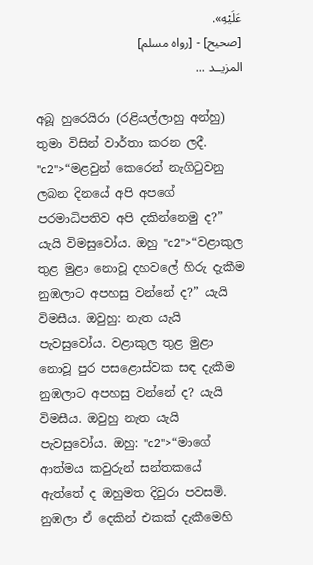عَلَيْهِ».
[صحيح] - [رواه مسلم]
المزيــد ...

අබූ හුරෙයිරා (රළියල්ලාහු අන්හු) තුමා විසින් වාර්තා කරන ලදී. "c2">“මළවුන් කෙරෙන් නැගිටුවනු ලබන දිනයේ අපි අපගේ පරමාධිපතිව අපි දකින්නෙමු ද?” යැයි විමසුවෝය. ඔහු "c2">“වළාකුල තුළ මුළා නොවූ දහවලේ හිරු දැකීම නුඹලාට අපහසු වන්නේ ද?” යැයි විමසීය. ඔවුහු: නැත යැයි පැවසුවෝය. වළාකුල තුළ මුළා නොවූ පුර පසළොස්වක සඳ දැකීම නුඹලාට අපහසු වන්නේ ද? යැයි විමසීය. ඔවුහු නැත යැයි පැවසුවෝය. ඔහු: "c2">“මාගේ ආත්මය කවුරුන් සන්තකයේ ඇත්තේ ද ඔහුමත දිවුරා පවසමි. නුඹලා ඒ දෙකින් එකක් දැකීමෙහි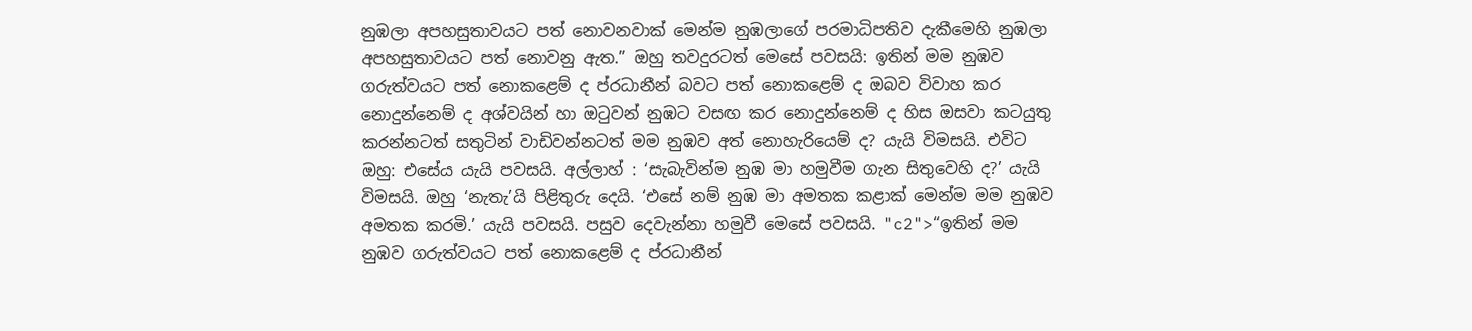නුඹලා අපහසුතාවයට පත් නොවනවාක් මෙන්ම නුඹලාගේ පරමාධිපතිව දැකීමෙහි නුඹලා අපහසුතාවයට පත් නොවනු ඇත.” ඔහු තවදුරටත් මෙසේ පවසයි: ඉතින් මම නුඹව ගරුත්වයට පත් නොකළෙම් ද ප්රධානීන් බවට පත් නොකළෙම් ද ඔබව විවාහ කර නොදුන්නෙම් ද අශ්වයින් හා ඔටුවන් නුඹට වසඟ කර නොදුන්නෙම් ද හිස ඔසවා කටයුතු කරන්නටත් සතුටින් වාඩිවන්නටත් මම නුඹව අත් නොහැරියෙම් ද? යැයි විමසයි. එවිට ඔහු: එසේය යැයි පවසයි. අල්ලාහ් : ‘සැබැවින්ම නුඹ මා හමුවීම ගැන සිතුවෙහි ද?’ යැයි විමසයි. ඔහු ‘නැතැ’යි පිළිතුරු දෙයි. ‘එසේ නම් නුඹ මා අමතක කළාක් මෙන්ම මම නුඹව අමතක කරමි.’ යැයි පවසයි. පසුව දෙවැන්නා හමුවී මෙසේ පවසයි. "c2">“ඉතින් මම නුඹව ගරුත්වයට පත් නොකළෙම් ද ප්රධානීන්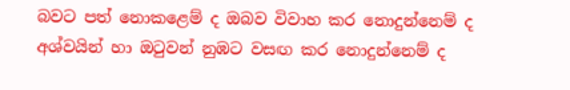බවට පත් නොකළෙම් ද ඔබව විවාහ කර නොදුන්නෙම් ද අශ්වයින් හා ඔටුවන් නුඹට වසඟ කර නොදුන්නෙම් ද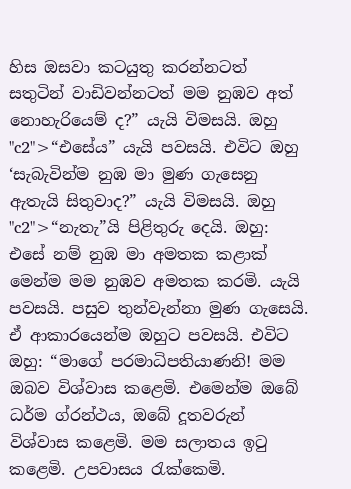හිස ඔසවා කටයුතු කරන්නටත් සතුටින් වාඩිවන්නටත් මම නුඹව අත් නොහැරියෙම් ද?” යැයි විමසයි. ඔහු "c2">“එසේය” යැයි පවසයි. එවිට ඔහු ‘සැබැවින්ම නුඹ මා මුණ ගැසෙනු ඇතැයි සිතුවාද?” යැයි විමසයි. ඔහු "c2">“නැතැ”යි පිළිතුරු දෙයි. ඔහු: එසේ නම් නුඹ මා අමතක කළාක් මෙන්ම මම නුඹව අමතක කරමි. යැයි පවසයි. පසුව තුන්වැන්නා මුණ ගැසෙයි. ඒ ආකාරයෙන්ම ඔහුට පවසයි. එවිට ඔහු: “මාගේ පරමාධිපතියාණනි! මම ඔබව විශ්වාස කළෙමි. එමෙන්ම ඔබේ ධර්ම ග්රන්ථය, ඔබේ දූතවරුන් විශ්වාස කළෙමි. මම සලාතය ඉටු කළෙමි. උපවාසය රැක්කෙමි.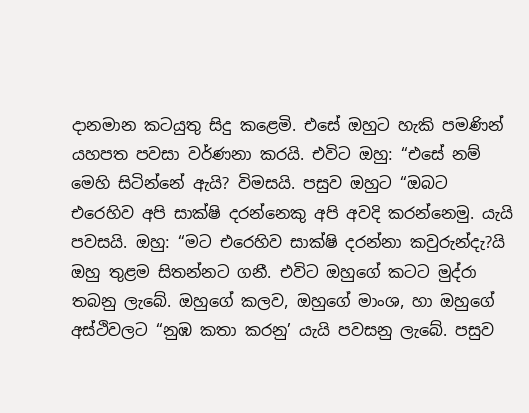දානමාන කටයුතු සිදු කළෙමි. එසේ ඔහුට හැකි පමණින් යහපත පවසා වර්ණනා කරයි. එවිට ඔහු: “එසේ නම් මෙහි සිටින්නේ ඇයි? විමසයි. පසුව ඔහුට “ඔබට එරෙහිව අපි සාක්ෂි දරන්නෙකු අපි අවදි කරන්නෙමු. යැයි පවසයි. ඔහු: “මට එරෙහිව සාක්ෂි දරන්නා කවුරුන්දැ?යි ඔහු තුළම සිතන්නට ගනී. එවිට ඔහුගේ කටට මුද්රා තබනු ලැබේ. ඔහුගේ කලව, ඔහුගේ මාංශ, හා ඔහුගේ අස්ථිවලට “නුඹ කතා කරනු’ යැයි පවසනු ලැබේ. පසුව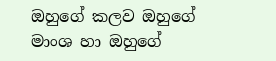ඔහුගේ කලව ඔහුගේ මාංශ හා ඔහුගේ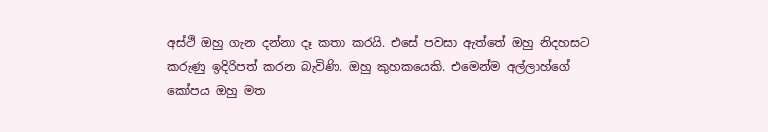අස්ථි ඔහු ගැන දන්නා දෑ කතා කරයි. එසේ පවසා ඇත්තේ ඔහු නිදහසට කරුණු ඉදිරිපත් කරන බැවිණි. ඔහු කුහකයෙකි. එමෙන්ම අල්ලාහ්ගේ කෝපය ඔහු මත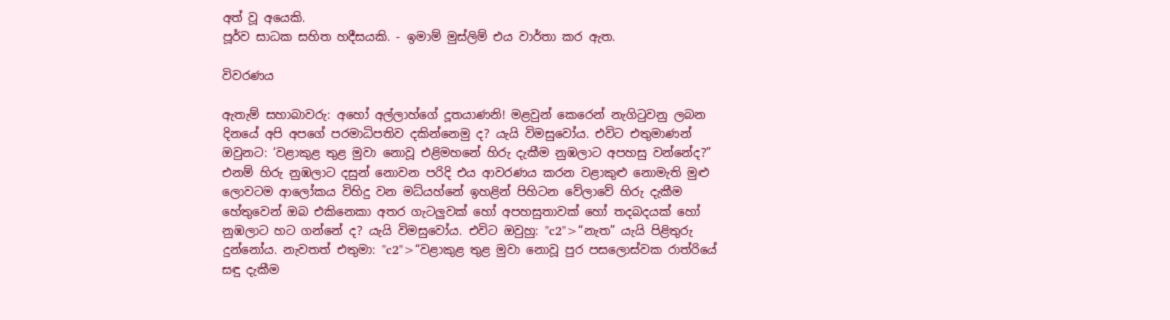අත් වූ අයෙකි.
පූර්ව සාධක සහිත හදීසයකි. - ඉමාම් මුස්ලිම් එය වාර්තා කර ඇත.

විවරණය

ඇතැම් සහාබාවරු: අහෝ අල්ලාහ්ගේ දූතයාණනි! මළවුන් කෙරෙන් නැගිටුවනු ලබන දිනයේ අපි අපගේ පරමාධිපතිව දකින්නෙමු ද? යැයි විමසුවෝය. එවිට එතුමාණන් ඔවුනට: ‘වළාකුළ තුළ මුවා නොවූ එළිමහනේ හිරු දැකීම නුඹලාට අපහසු වන්නේද?” එනම් හිරු නුඹලාට දසුන් නොවන පරිදි එය ආවරණය කරන වළාකුළු නොමැති මුළු ලොවටම ආලෝකය විහිදු වන මධ්යහ්නේ ඉහළින් පිහිටන වේලාවේ හිරු දැකීම හේතුවෙන් ඔබ එකිනෙකා අතර ගැටලුවක් හෝ අපහසුතාවක් හෝ තදබදයක් හෝ නුඹලාට හට ගන්නේ ද? යැයි විමසුවෝය. එවිට ඔවුහු: "c2">“නැත” යැයි පිළිතුරු දුන්නෝය. නැවතත් එතුමා: "c2">“වළාකුළ තුළ මුවා නොවූ පුර පසලොස්වක රාත්රියේ සඳු දැකීම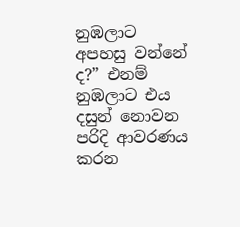නුඹලාට අපහසු වන්නේ ද?” එනම් නුඹලාට එය දසුන් නොවන පරිදි ආවරණය කරන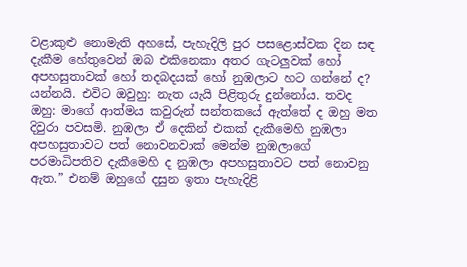වළාකුළු නොමැති අහසේ, පැහැදිලි පුර පසළොස්වක දින සඳ දැකීම හේතුවෙන් ඔබ එකිනෙකා අතර ගැටලුවක් හෝ අපහසුතාවක් හෝ තදබදයක් හෝ නුඹලාට හට ගන්නේ ද? යන්නයි. එවිට ඔවුහු: නැත යැයි පිළිතුරු දුන්නෝය. තවද ඔහු: මාගේ ආත්මය කවුරුන් සන්තකයේ ඇත්තේ ද ඔහු මත දිවුරා පවසමි. නුඹලා ඒ දෙකින් එකක් දැකීමෙහි නුඹලා අපහසුතාවට පත් නොවනවාක් මෙන්ම නුඹලාගේ පරමාධිපතිව දැකීමෙහි ද නුඹලා අපහසුතාවට පත් නොවනු ඇත.” එනම් ඔහුගේ දසුන ඉතා පැහැදිළි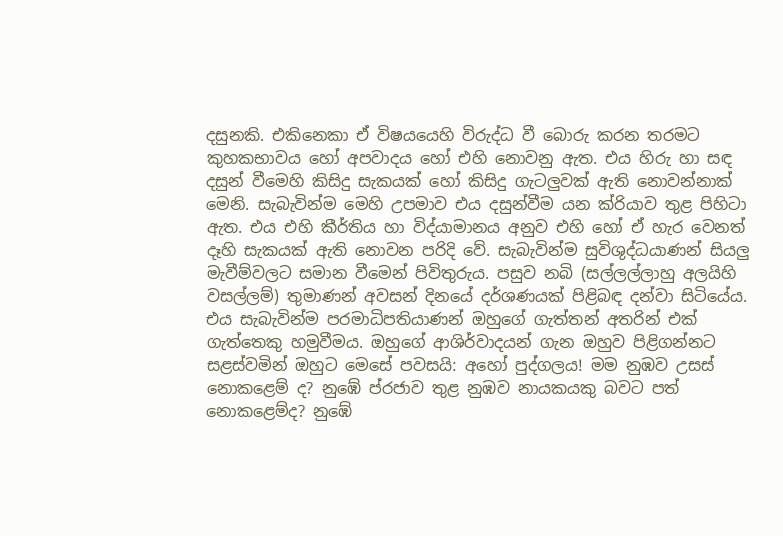දසුනකි. එකිනෙකා ඒ විෂයයෙහි විරුද්ධ වී බොරු කරන තරමට කුහකභාවය හෝ අපවාදය හෝ එහි නොවනු ඇත. එය හිරු හා සඳ දසුන් වීමෙහි කිසිදු සැකයක් හෝ කිසිදු ගැටලුවක් ඇති නොවන්නාක් මෙනි. සැබැවින්ම මෙහි උපමාව එය දසුන්වීම යන ක්රියාව තුළ පිහිටා ඇත. එය එහි කීර්තිය හා විද්යාමානය අනුව එහි හෝ ඒ හැර වෙනත් දෑහි සැකයක් ඇති නොවන පරිදි වේ. සැබැවින්ම සුවිශුද්ධයාණන් සියලු මැවීම්වලට සමාන වීමෙන් පිවිතුරුය. පසුව නබි (සල්ලල්ලාහු අලයිහි වසල්ලම්) තුමාණන් අවසන් දිනයේ දර්ශණයක් පිළිබඳ දන්වා සිටියේය. එය සැබැවින්ම පරමාධිපතියාණන් ඔහුගේ ගැත්තන් අතරින් එක් ගැත්තෙකු හමුවීමය. ඔහුගේ ආශිර්වාදයන් ගැන ඔහුව පිළිගන්නට සළස්වමින් ඔහුට මෙසේ පවසයි: අහෝ පුද්ගලය! මම නුඹව උසස් නොකළෙම් ද? නුඹේ ප්රජාව තුළ නුඹව නායකයකු බවට පත් නොකළෙම්ද? නුඹේ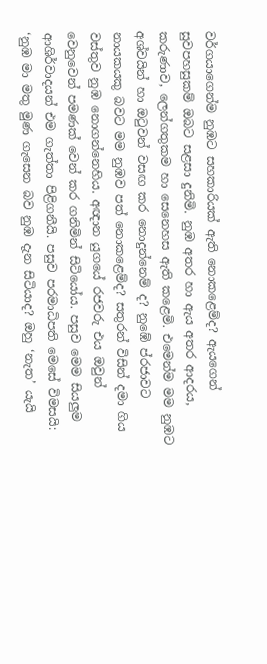වර්ගයාගෙන්ම නුඹට සහකාරියක් ඇති නොකළෙම්ද? ඇයගෙන් සුවපහසුකම් ඔබට සළසා දුනිමි. නුඹ අතර හා ඇය අතර ආදරය, කරුණාව, ලෙන්ගතුකම හා සෙනෙහස ඇති කළෙමි. එමෙන්ම මම නුඹට අශ්වයින් හා ඔටුවන් වසඟ කර නොදුන්නෙම් ද? නුඹේ ප්රජාවට නායකයකු බවට මම නුඹව පත් නොකළෙම්ද? සතුරන් විසින් දමා ගිය වස්තුව නුඹ නොගන්නෙහිය. අඥාන යුගයේ රජවරු එය ඔවුන් වෙනුවෙන් පමණක් වෙන් කර ගනිමින් සිටියෝය. පසුව මෙම සියලුම ආශිර්වාදයන් එම ගැත්තා පිළිගනීයි. පසුව පරමාධිපති මෙසේ විමසයි: ‘නුඹ මා මතු මුණ ගැසෙන බව නුඹ දැන සිටියාද? ඔහු ‘නැත’ යැයි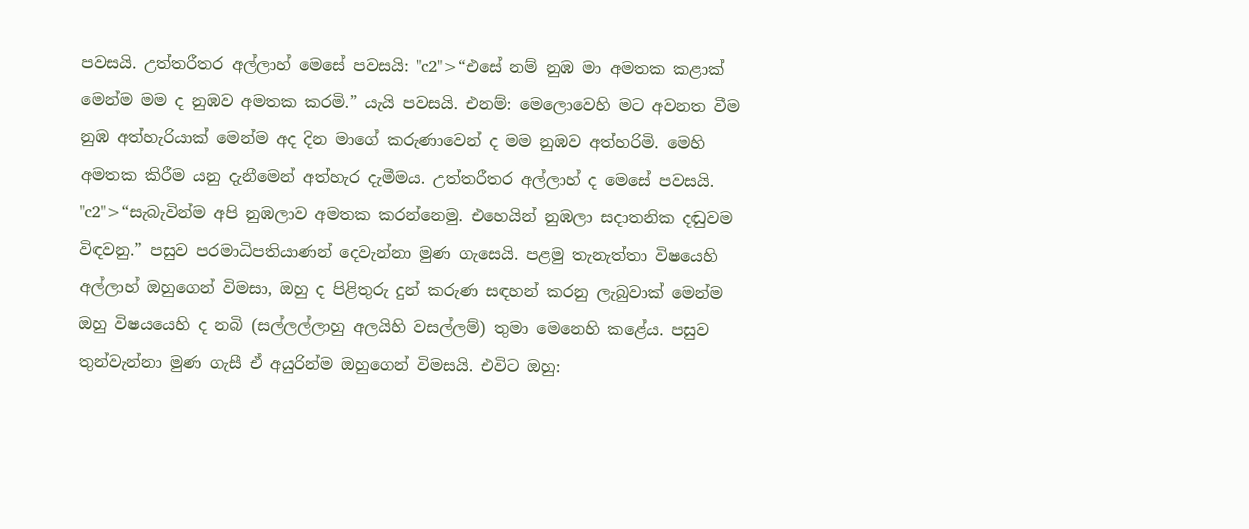පවසයි. උත්තරීතර අල්ලාහ් මෙසේ පවසයි: "c2">“එසේ නම් නුඹ මා අමතක කළාක් මෙන්ම මම ද නුඹව අමතක කරමි.” යැයි පවසයි. එනම්: මෙලොවෙහි මට අවනත වීම නුඹ අත්හැරියාක් මෙන්ම අද දින මාගේ කරුණාවෙන් ද මම නුඹව අත්හරිමි. මෙහි අමතක කිරීම යනු දැනීමෙන් අත්හැර දැමීමය. උත්තරීතර අල්ලාහ් ද මෙසේ පවසයි. "c2">“සැබැවින්ම අපි නුඹලාව අමතක කරන්නෙමු. එහෙයින් නුඹලා සදාතනික දඬුවම විඳවනු.” පසුව පරමාධිපතියාණන් දෙවැන්නා මුණ ගැසෙයි. පළමු තැනැත්තා විෂයෙහි අල්ලාහ් ඔහුගෙන් විමසා, ඔහු ද පිළිතුරු දුන් කරුණ සඳහන් කරනු ලැබුවාක් මෙන්ම ඔහු විෂයයෙහි ද නබි (සල්ලල්ලාහු අලයිහි වසල්ලම්) තුමා මෙනෙහි කළේය. පසුව තුන්වැන්නා මුණ ගැසී ඒ අයුරින්ම ඔහුගෙන් විමසයි. එවිට ඔහු: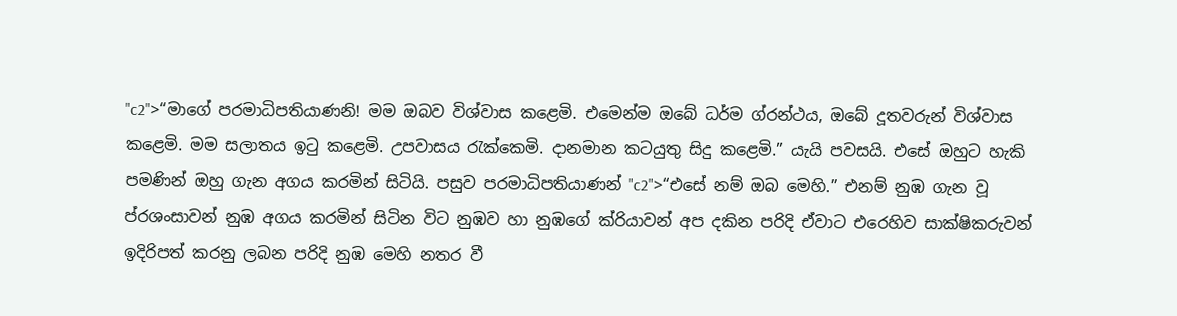"c2">“මාගේ පරමාධිපතියාණනි! මම ඔබව විශ්වාස කළෙමි. එමෙන්ම ඔබේ ධර්ම ග්රන්ථය, ඔබේ දූතවරුන් විශ්වාස කළෙමි. මම සලාතය ඉටු කළෙමි. උපවාසය රැක්කෙමි. දානමාන කටයුතු සිදු කළෙමි.” යැයි පවසයි. එසේ ඔහුට හැකි පමණින් ඔහු ගැන අගය කරමින් සිටියි. පසුව පරමාධිපතියාණන් "c2">“එසේ නම් ඔබ මෙහි.” එනම් නුඹ ගැන වූ ප්රශංසාවන් නුඹ අගය කරමින් සිටින විට නුඹව හා නුඹගේ ක්රියාවන් අප දකින පරිදි ඒවාට එරෙහිව සාක්ෂිකරුවන් ඉදිරිපත් කරනු ලබන පරිදි නුඹ මෙහි නතර වී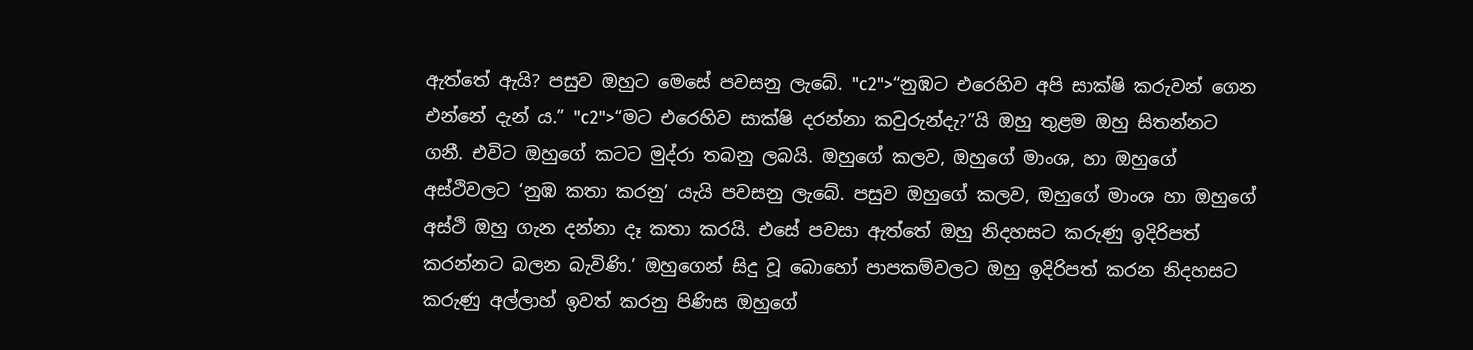ඇත්තේ ඇයි? පසුව ඔහුට මෙසේ පවසනු ලැබේ. "c2">“නුඹට එරෙහිව අපි සාක්ෂි කරුවන් ගෙන එන්නේ දැන් ය.” "c2">“මට එරෙහිව සාක්ෂි දරන්නා කවුරුන්දැ?”යි ඔහු තුළම ඔහු සිතන්නට ගනී. එවිට ඔහුගේ කටට මුද්රා තබනු ලබයි. ඔහුගේ කලව, ඔහුගේ මාංශ, හා ඔහුගේ අස්ථිවලට ‘නුඹ කතා කරනු’ යැයි පවසනු ලැබේ. පසුව ඔහුගේ කලව, ඔහුගේ මාංශ හා ඔහුගේ අස්ථි ඔහු ගැන දන්නා දෑ කතා කරයි. එසේ පවසා ඇත්තේ ඔහු නිදහසට කරුණු ඉදිරිපත් කරන්නට බලන බැවිණි.’ ඔහුගෙන් සිදු වූ බොහෝ පාපකම්වලට ඔහු ඉදිරිපත් කරන නිදහසට කරුණු අල්ලාහ් ඉවත් කරනු පිණිස ඔහුගේ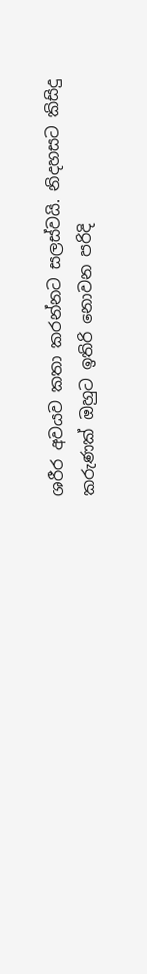ශරීර අවයව කතා කරන්නට සලස්වයි. නිදහසට කිසිදු කරුණක් ඔහුට ඉතිරි නොවන පරිදි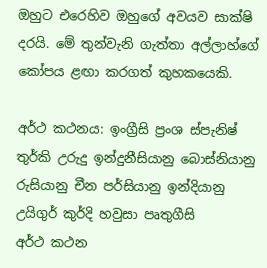ඔහුට එරෙහිව ඔහුගේ අවයව සාක්ෂි දරයි. මේ තුන්වැනි ගැත්තා අල්ලාහ්ගේ කෝපය ළඟා කරගත් කුහකයෙකි.

අර්ථ කථනය: ඉංග්‍රීසි ප්‍රංශ ස්පැනිෂ් තුර්කි උරුදු ඉන්දුනීසියානු බොස්නියානු රුසියානු චීන පර්සියානු ඉන්දියානු උයිගුර් කුර්දි හවුසා පෘතුගීසි
අර්ථ කථන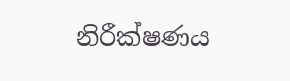නිරීක්ෂණය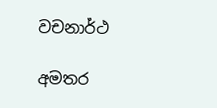වචනාර්ථ

අමතර